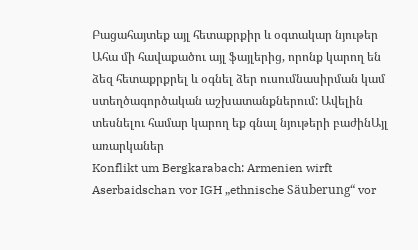Բացահայտեք այլ հետաքրքիր և օգտակար նյութեր
Ահա մի հավաքածու այլ ֆայլերից, որոնք կարող են ձեզ հետաքրքրել և օգնել ձեր ուսումնասիրման կամ ստեղծագործական աշխատանքներում: Ավելին տեսնելու համար կարող եք գնալ նյութերի բաժինԱյլ առարկաներ
Konflikt um Bergkarabach: Armenien wirft Aserbaidschan vor IGH „ethnische Säuberung“ vor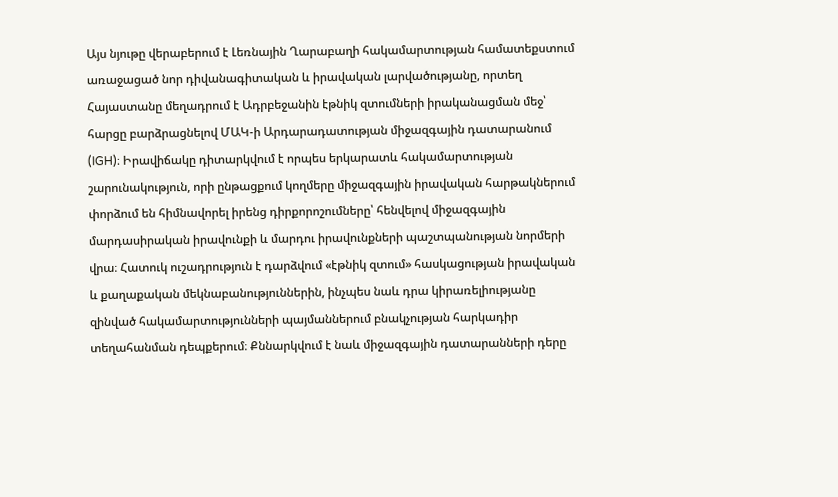Այս նյութը վերաբերում է Լեռնային Ղարաբաղի հակամարտության համատեքստում առաջացած նոր դիվանագիտական և իրավական լարվածությանը, որտեղ Հայաստանը մեղադրում է Ադրբեջանին էթնիկ զտումների իրականացման մեջ՝ հարցը բարձրացնելով ՄԱԿ-ի Արդարադատության միջազգային դատարանում (IGH)։ Իրավիճակը դիտարկվում է որպես երկարատև հակամարտության շարունակություն, որի ընթացքում կողմերը միջազգային իրավական հարթակներում փորձում են հիմնավորել իրենց դիրքորոշումները՝ հենվելով միջազգային մարդասիրական իրավունքի և մարդու իրավունքների պաշտպանության նորմերի վրա։ Հատուկ ուշադրություն է դարձվում «էթնիկ զտում» հասկացության իրավական և քաղաքական մեկնաբանություններին, ինչպես նաև դրա կիրառելիությանը զինված հակամարտությունների պայմաններում բնակչության հարկադիր տեղահանման դեպքերում։ Քննարկվում է նաև միջազգային դատարանների դերը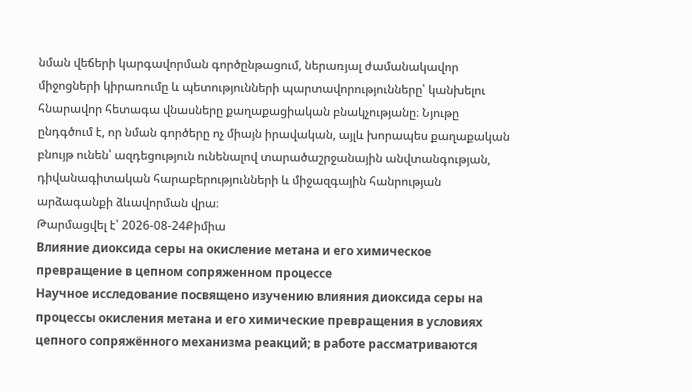նման վեճերի կարգավորման գործընթացում, ներառյալ ժամանակավոր միջոցների կիրառումը և պետությունների պարտավորությունները՝ կանխելու հնարավոր հետագա վնասները քաղաքացիական բնակչությանը։ Նյութը ընդգծում է, որ նման գործերը ոչ միայն իրավական, այլև խորապես քաղաքական բնույթ ունեն՝ ազդեցություն ունենալով տարածաշրջանային անվտանգության, դիվանագիտական հարաբերությունների և միջազգային հանրության արձագանքի ձևավորման վրա։
Թարմացվել է՝ 2026-08-24Քիմիա
Влияние диоксида серы на окисление метана и его химическое превращение в цепном сопряженном процессе
Научное исследование посвящено изучению влияния диоксида серы на процессы окисления метана и его химические превращения в условиях цепного сопряжённого механизма реакций; в работе рассматриваются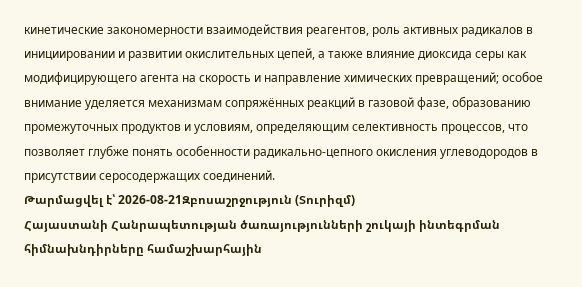кинетические закономерности взаимодействия реагентов, роль активных радикалов в инициировании и развитии окислительных цепей, а также влияние диоксида серы как модифицирующего агента на скорость и направление химических превращений; особое внимание уделяется механизмам сопряжённых реакций в газовой фазе, образованию промежуточных продуктов и условиям, определяющим селективность процессов, что позволяет глубже понять особенности радикально-цепного окисления углеводородов в присутствии серосодержащих соединений.
Թարմացվել է՝ 2026-08-21Զբոսաշրջություն (Տուրիզմ)
Հայաստանի Հանրապետության ծառայությունների շուկայի ինտեգրման հիմնախնդիրները համաշխարհային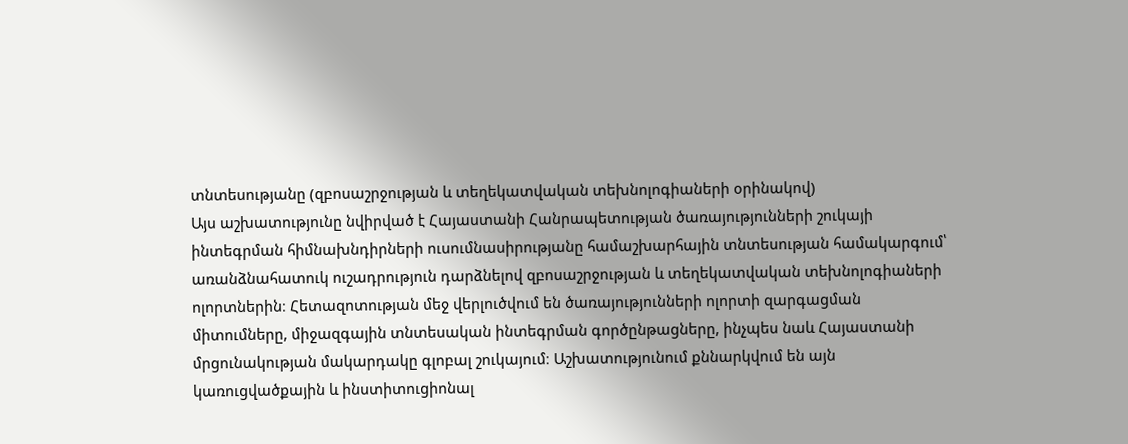տնտեսությանը (զբոսաշրջության և տեղեկատվական տեխնոլոգիաների օրինակով)
Այս աշխատությունը նվիրված է Հայաստանի Հանրապետության ծառայությունների շուկայի ինտեգրման հիմնախնդիրների ուսումնասիրությանը համաշխարհային տնտեսության համակարգում՝ առանձնահատուկ ուշադրություն դարձնելով զբոսաշրջության և տեղեկատվական տեխնոլոգիաների ոլորտներին։ Հետազոտության մեջ վերլուծվում են ծառայությունների ոլորտի զարգացման միտումները, միջազգային տնտեսական ինտեգրման գործընթացները, ինչպես նաև Հայաստանի մրցունակության մակարդակը գլոբալ շուկայում։ Աշխատությունում քննարկվում են այն կառուցվածքային և ինստիտուցիոնալ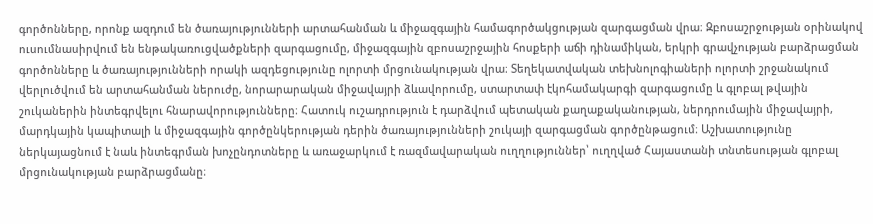գործոնները, որոնք ազդում են ծառայությունների արտահանման և միջազգային համագործակցության զարգացման վրա։ Զբոսաշրջության օրինակով ուսումնասիրվում են ենթակառուցվածքների զարգացումը, միջազգային զբոսաշրջային հոսքերի աճի դինամիկան, երկրի գրավչության բարձրացման գործոնները և ծառայությունների որակի ազդեցությունը ոլորտի մրցունակության վրա։ Տեղեկատվական տեխնոլոգիաների ոլորտի շրջանակում վերլուծվում են արտահանման ներուժը, նորարարական միջավայրի ձևավորումը, ստարտափ էկոհամակարգի զարգացումը և գլոբալ թվային շուկաներին ինտեգրվելու հնարավորությունները։ Հատուկ ուշադրություն է դարձվում պետական քաղաքականության, ներդրումային միջավայրի, մարդկային կապիտալի և միջազգային գործընկերության դերին ծառայությունների շուկայի զարգացման գործընթացում։ Աշխատությունը ներկայացնում է նաև ինտեգրման խոչընդոտները և առաջարկում է ռազմավարական ուղղություններ՝ ուղղված Հայաստանի տնտեսության գլոբալ մրցունակության բարձրացմանը։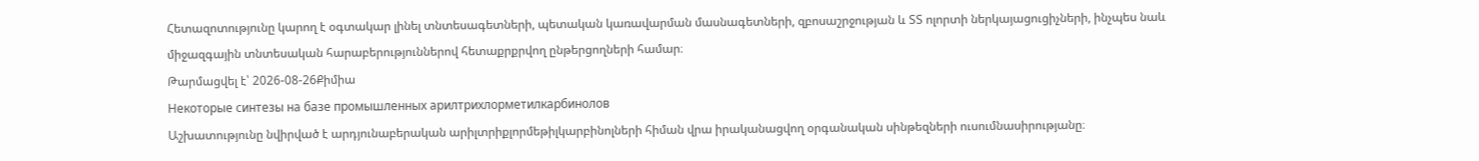Հետազոտությունը կարող է օգտակար լինել տնտեսագետների, պետական կառավարման մասնագետների, զբոսաշրջության և ՏՏ ոլորտի ներկայացուցիչների, ինչպես նաև միջազգային տնտեսական հարաբերություններով հետաքրքրվող ընթերցողների համար։
Թարմացվել է՝ 2026-08-26Քիմիա
Некоторые синтезы на базе промышленных арилтрихлорметилкарбинолов
Աշխատությունը նվիրված է արդյունաբերական արիլտրիքլորմեթիլկարբինոլների հիման վրա իրականացվող օրգանական սինթեզների ուսումնասիրությանը։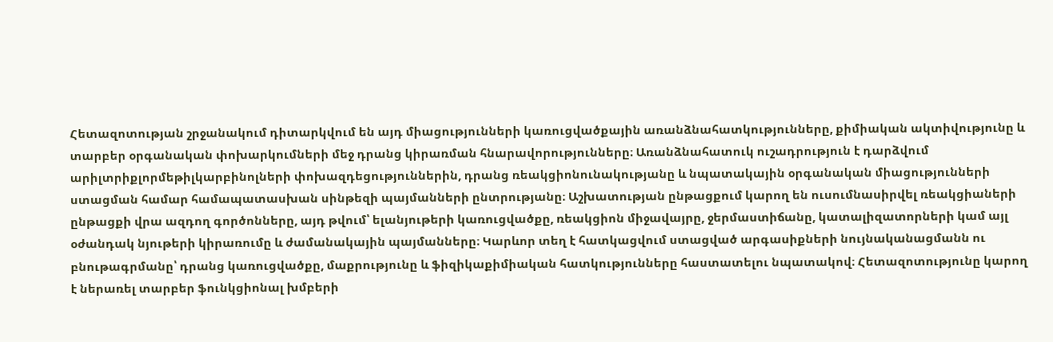Հետազոտության շրջանակում դիտարկվում են այդ միացությունների կառուցվածքային առանձնահատկությունները, քիմիական ակտիվությունը և տարբեր օրգանական փոխարկումների մեջ դրանց կիրառման հնարավորությունները։ Առանձնահատուկ ուշադրություն է դարձվում արիլտրիքլորմեթիլկարբինոլների փոխազդեցություններին, դրանց ռեակցիոնունակությանը և նպատակային օրգանական միացությունների ստացման համար համապատասխան սինթեզի պայմանների ընտրությանը։ Աշխատության ընթացքում կարող են ուսումնասիրվել ռեակցիաների ընթացքի վրա ազդող գործոնները, այդ թվում՝ ելանյութերի կառուցվածքը, ռեակցիոն միջավայրը, ջերմաստիճանը, կատալիզատորների կամ այլ օժանդակ նյութերի կիրառումը և ժամանակային պայմանները։ Կարևոր տեղ է հատկացվում ստացված արգասիքների նույնականացմանն ու բնութագրմանը՝ դրանց կառուցվածքը, մաքրությունը և ֆիզիկաքիմիական հատկությունները հաստատելու նպատակով։ Հետազոտությունը կարող է ներառել տարբեր ֆունկցիոնալ խմբերի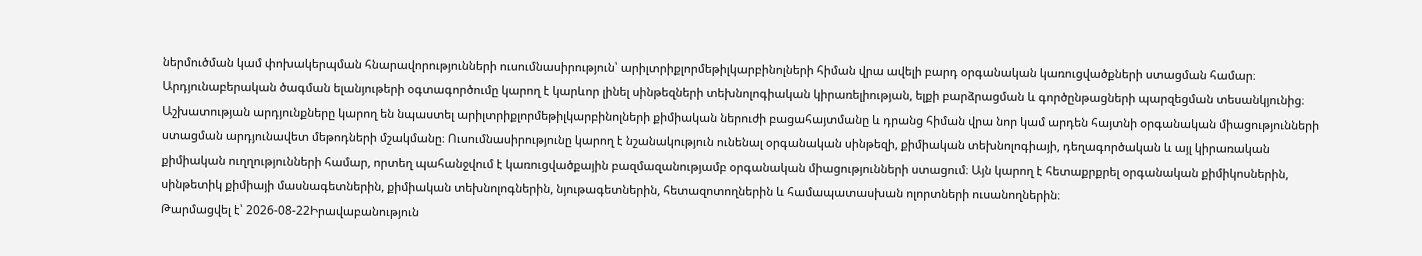ներմուծման կամ փոխակերպման հնարավորությունների ուսումնասիրություն՝ արիլտրիքլորմեթիլկարբինոլների հիման վրա ավելի բարդ օրգանական կառուցվածքների ստացման համար։ Արդյունաբերական ծագման ելանյութերի օգտագործումը կարող է կարևոր լինել սինթեզների տեխնոլոգիական կիրառելիության, ելքի բարձրացման և գործընթացների պարզեցման տեսանկյունից։ Աշխատության արդյունքները կարող են նպաստել արիլտրիքլորմեթիլկարբինոլների քիմիական ներուժի բացահայտմանը և դրանց հիման վրա նոր կամ արդեն հայտնի օրգանական միացությունների ստացման արդյունավետ մեթոդների մշակմանը։ Ուսումնասիրությունը կարող է նշանակություն ունենալ օրգանական սինթեզի, քիմիական տեխնոլոգիայի, դեղագործական և այլ կիրառական քիմիական ուղղությունների համար, որտեղ պահանջվում է կառուցվածքային բազմազանությամբ օրգանական միացությունների ստացում։ Այն կարող է հետաքրքրել օրգանական քիմիկոսներին, սինթետիկ քիմիայի մասնագետներին, քիմիական տեխնոլոգներին, նյութագետներին, հետազոտողներին և համապատասխան ոլորտների ուսանողներին։
Թարմացվել է՝ 2026-08-22Իրավաբանություն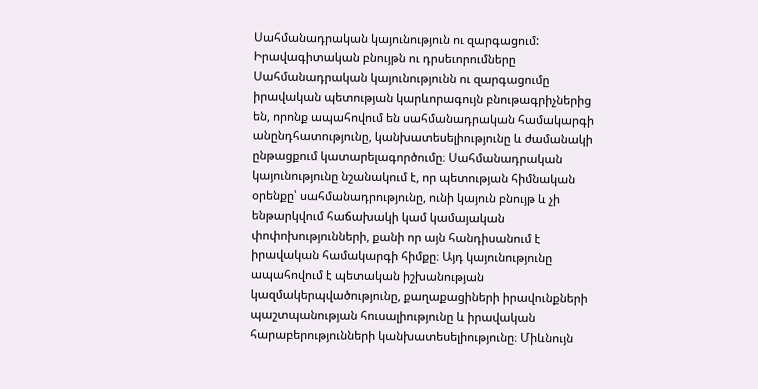Սահմանադրական կայունություն ու զարգացում: Իրավագիտական բնույթն ու դրսեւորումները
Սահմանադրական կայունությունն ու զարգացումը իրավական պետության կարևորագույն բնութագրիչներից են, որոնք ապահովում են սահմանադրական համակարգի անընդհատությունը, կանխատեսելիությունը և ժամանակի ընթացքում կատարելագործումը։ Սահմանադրական կայունությունը նշանակում է, որ պետության հիմնական օրենքը՝ սահմանադրությունը, ունի կայուն բնույթ և չի ենթարկվում հաճախակի կամ կամայական փոփոխությունների, քանի որ այն հանդիսանում է իրավական համակարգի հիմքը։ Այդ կայունությունը ապահովում է պետական իշխանության կազմակերպվածությունը, քաղաքացիների իրավունքների պաշտպանության հուսալիությունը և իրավական հարաբերությունների կանխատեսելիությունը։ Միևնույն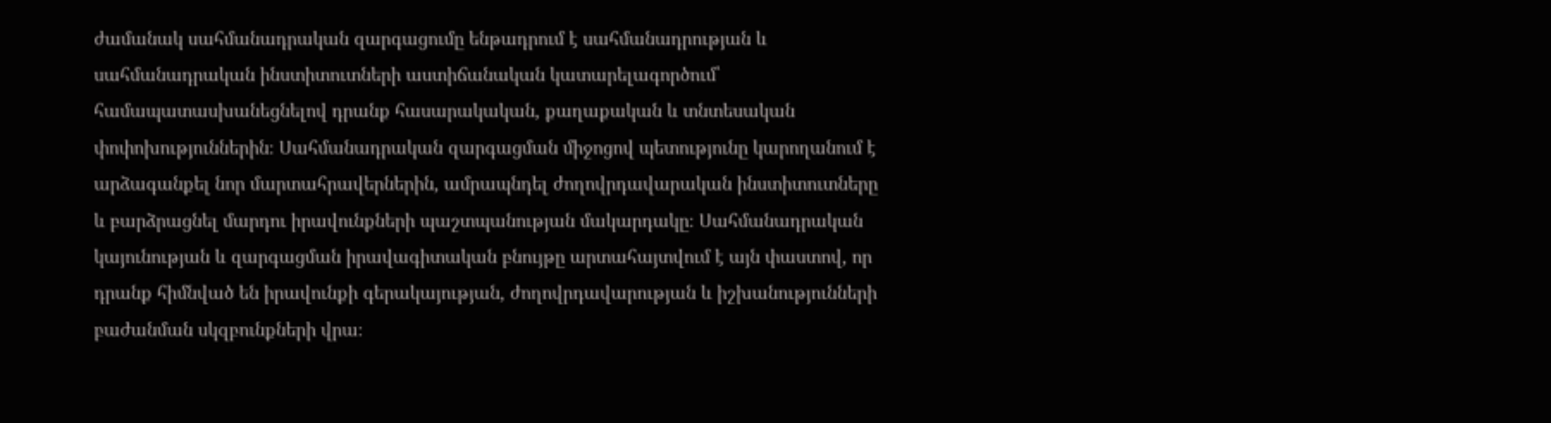ժամանակ սահմանադրական զարգացումը ենթադրում է սահմանադրության և սահմանադրական ինստիտուտների աստիճանական կատարելագործում՝ համապատասխանեցնելով դրանք հասարակական, քաղաքական և տնտեսական փոփոխություններին։ Սահմանադրական զարգացման միջոցով պետությունը կարողանում է արձագանքել նոր մարտահրավերներին, ամրապնդել ժողովրդավարական ինստիտուտները և բարձրացնել մարդու իրավունքների պաշտպանության մակարդակը։ Սահմանադրական կայունության և զարգացման իրավագիտական բնույթը արտահայտվում է այն փաստով, որ դրանք հիմնված են իրավունքի գերակայության, ժողովրդավարության և իշխանությունների բաժանման սկզբունքների վրա։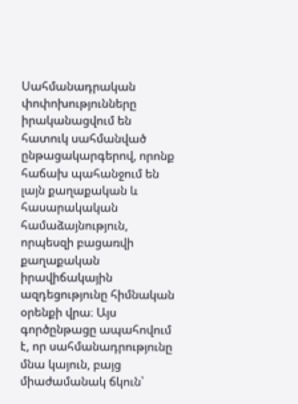Սահմանադրական փոփոխությունները իրականացվում են հատուկ սահմանված ընթացակարգերով, որոնք հաճախ պահանջում են լայն քաղաքական և հասարակական համաձայնություն, որպեսզի բացառվի քաղաքական իրավիճակային ազդեցությունը հիմնական օրենքի վրա։ Այս գործընթացը ապահովում է, որ սահմանադրությունը մնա կայուն, բայց միաժամանակ ճկուն՝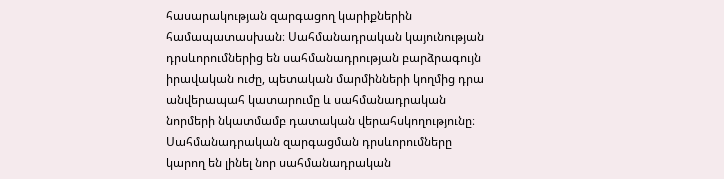հասարակության զարգացող կարիքներին համապատասխան։ Սահմանադրական կայունության դրսևորումներից են սահմանադրության բարձրագույն իրավական ուժը, պետական մարմինների կողմից դրա անվերապահ կատարումը և սահմանադրական նորմերի նկատմամբ դատական վերահսկողությունը։ Սահմանադրական զարգացման դրսևորումները կարող են լինել նոր սահմանադրական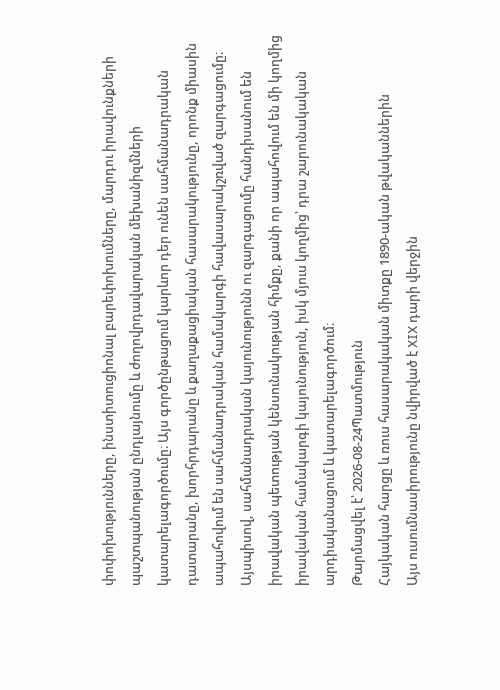փոփոխությունները, ինստիտուցիոնալ բարեփոխումները, մարդու իրավունքների պաշտպանության ընդլայնումը և ժողովրդավարական մեխանիզմների կատարելագործումը։ Այս գործընթացում կարևոր դեր ունեն սահմանադրական դատարանը, խորհրդարանը և քաղաքացիական հասարակությունը, որոնք միասին ապահովում են սահմանադրական համակարգի հավասարակշռված զարգացումը։ Այսպիսով, սահմանադրական կայունությունն ու զարգացումը հանդիսանում են իրավական պետության կենսունակության հիմքը, քանի որ ապահովում են մի կողմից իրավական համակարգի կայունություն, իսկ մյուս կողմից՝ դրա շարունակական արդիականացում և կատարելագործում։
Թարմացվել է՝ 2026-08-24Պատմություն
Հայկական հարցը և ռուս հասարակական միտքը 1890-ական թվականներին
Այս ուսումնասիրությունը նվիրված է XIX դարի վերջին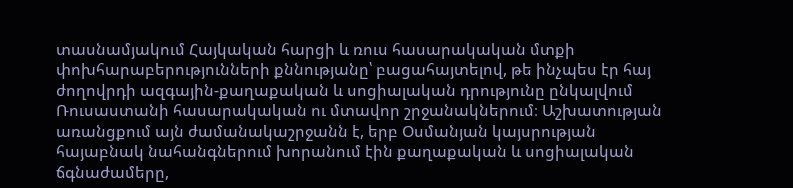տասնամյակում Հայկական հարցի և ռուս հասարակական մտքի փոխհարաբերությունների քննությանը՝ բացահայտելով, թե ինչպես էր հայ ժողովրդի ազգային-քաղաքական և սոցիալական դրությունը ընկալվում Ռուսաստանի հասարակական ու մտավոր շրջանակներում։ Աշխատության առանցքում այն ժամանակաշրջանն է, երբ Օսմանյան կայսրության հայաբնակ նահանգներում խորանում էին քաղաքական և սոցիալական ճգնաժամերը,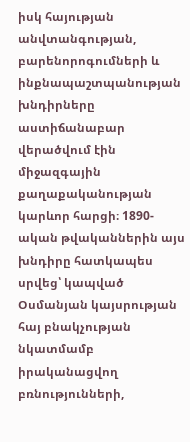իսկ հայության անվտանգության, բարենորոգումների և ինքնապաշտպանության խնդիրները աստիճանաբար վերածվում էին միջազգային քաղաքականության կարևոր հարցի։ 1890-ական թվականներին այս խնդիրը հատկապես սրվեց՝ կապված Օսմանյան կայսրության հայ բնակչության նկատմամբ իրականացվող բռնությունների,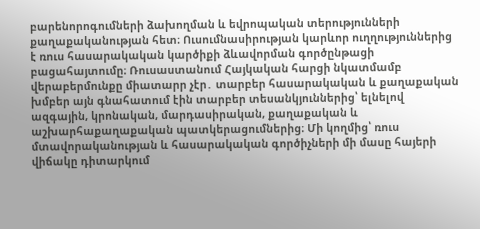բարենորոգումների ձախողման և եվրոպական տերությունների քաղաքականության հետ։ Ուսումնասիրության կարևոր ուղղություններից է ռուս հասարակական կարծիքի ձևավորման գործընթացի բացահայտումը։ Ռուսաստանում Հայկական հարցի նկատմամբ վերաբերմունքը միատարր չէր․ տարբեր հասարակական և քաղաքական խմբեր այն գնահատում էին տարբեր տեսանկյուններից՝ ելնելով ազգային, կրոնական, մարդասիրական, քաղաքական և աշխարհաքաղաքական պատկերացումներից։ Մի կողմից՝ ռուս մտավորականության և հասարակական գործիչների մի մասը հայերի վիճակը դիտարկում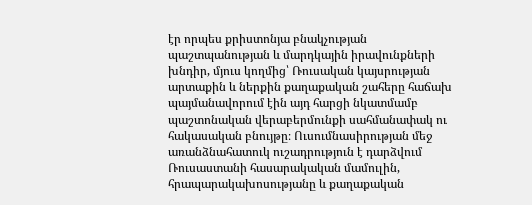էր որպես քրիստոնյա բնակչության պաշտպանության և մարդկային իրավունքների խնդիր, մյուս կողմից՝ Ռուսական կայսրության արտաքին և ներքին քաղաքական շահերը հաճախ պայմանավորում էին այդ հարցի նկատմամբ պաշտոնական վերաբերմունքի սահմանափակ ու հակասական բնույթը։ Ուսումնասիրության մեջ առանձնահատուկ ուշադրություն է դարձվում Ռուսաստանի հասարակական մամուլին, հրապարակախոսությանը և քաղաքական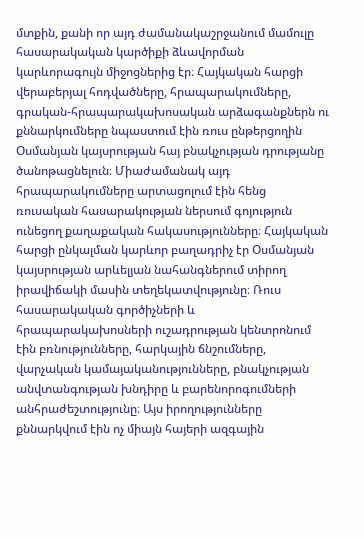մտքին, քանի որ այդ ժամանակաշրջանում մամուլը հասարակական կարծիքի ձևավորման կարևորագույն միջոցներից էր։ Հայկական հարցի վերաբերյալ հոդվածները, հրապարակումները, գրական-հրապարակախոսական արձագանքներն ու քննարկումները նպաստում էին ռուս ընթերցողին Օսմանյան կայսրության հայ բնակչության դրությանը ծանոթացնելուն։ Միաժամանակ այդ հրապարակումները արտացոլում էին հենց ռուսական հասարակության ներսում գոյություն ունեցող քաղաքական հակասությունները։ Հայկական հարցի ընկալման կարևոր բաղադրիչ էր Օսմանյան կայսրության արևելյան նահանգներում տիրող իրավիճակի մասին տեղեկատվությունը։ Ռուս հասարակական գործիչների և հրապարակախոսների ուշադրության կենտրոնում էին բռնությունները, հարկային ճնշումները, վարչական կամայականությունները, բնակչության անվտանգության խնդիրը և բարենորոգումների անհրաժեշտությունը։ Այս իրողությունները քննարկվում էին ոչ միայն հայերի ազգային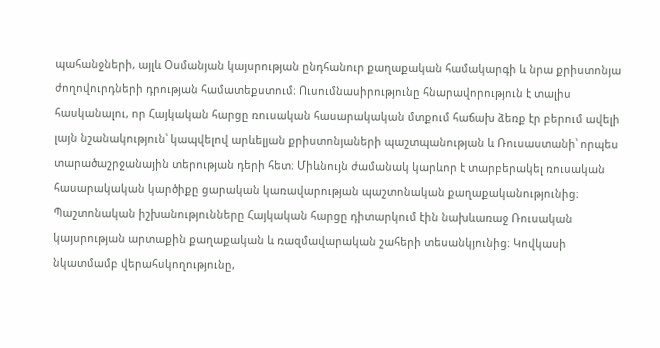պահանջների, այլև Օսմանյան կայսրության ընդհանուր քաղաքական համակարգի և նրա քրիստոնյա ժողովուրդների դրության համատեքստում։ Ուսումնասիրությունը հնարավորություն է տալիս հասկանալու, որ Հայկական հարցը ռուսական հասարակական մտքում հաճախ ձեռք էր բերում ավելի լայն նշանակություն՝ կապվելով արևելյան քրիստոնյաների պաշտպանության և Ռուսաստանի՝ որպես տարածաշրջանային տերության դերի հետ։ Միևնույն ժամանակ կարևոր է տարբերակել ռուսական հասարակական կարծիքը ցարական կառավարության պաշտոնական քաղաքականությունից։ Պաշտոնական իշխանությունները Հայկական հարցը դիտարկում էին նախևառաջ Ռուսական կայսրության արտաքին քաղաքական և ռազմավարական շահերի տեսանկյունից։ Կովկասի նկատմամբ վերահսկողությունը,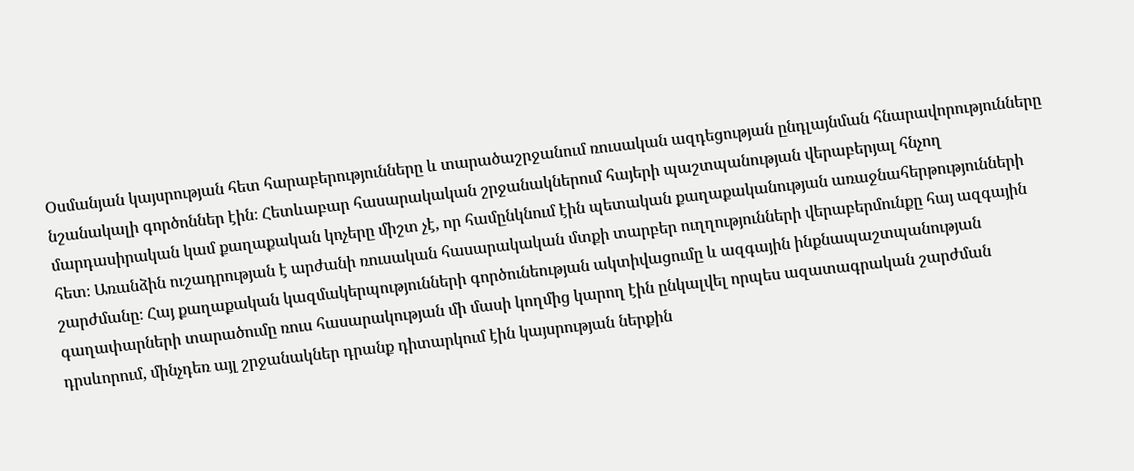Օսմանյան կայսրության հետ հարաբերությունները և տարածաշրջանում ռուսական ազդեցության ընդլայնման հնարավորությունները նշանակալի գործոններ էին։ Հետևաբար հասարակական շրջանակներում հայերի պաշտպանության վերաբերյալ հնչող մարդասիրական կամ քաղաքական կոչերը միշտ չէ, որ համընկնում էին պետական քաղաքականության առաջնահերթությունների հետ։ Առանձին ուշադրության է արժանի ռուսական հասարակական մտքի տարբեր ուղղությունների վերաբերմունքը հայ ազգային շարժմանը։ Հայ քաղաքական կազմակերպությունների գործունեության ակտիվացումը և ազգային ինքնապաշտպանության գաղափարների տարածումը ռուս հասարակության մի մասի կողմից կարող էին ընկալվել որպես ազատագրական շարժման դրսևորում, մինչդեռ այլ շրջանակներ դրանք դիտարկում էին կայսրության ներքին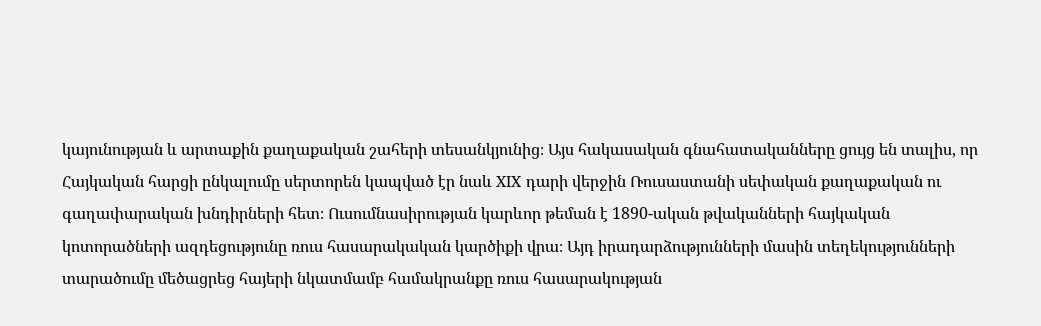կայունության և արտաքին քաղաքական շահերի տեսանկյունից։ Այս հակասական գնահատականները ցույց են տալիս, որ Հայկական հարցի ընկալումը սերտորեն կապված էր նաև XIX դարի վերջին Ռուսաստանի սեփական քաղաքական ու գաղափարական խնդիրների հետ։ Ուսումնասիրության կարևոր թեման է 1890-ական թվականների հայկական կոտորածների ազդեցությունը ռուս հասարակական կարծիքի վրա։ Այդ իրադարձությունների մասին տեղեկությունների տարածումը մեծացրեց հայերի նկատմամբ համակրանքը ռուս հասարակության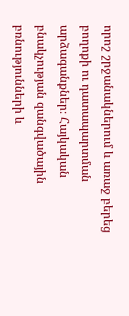որոշ շրջանակներում և առաջ բերեց բողոքի ու դատապարտման արձագանքներ։ Հայկական բնակչության զանգվածային բռնությունների և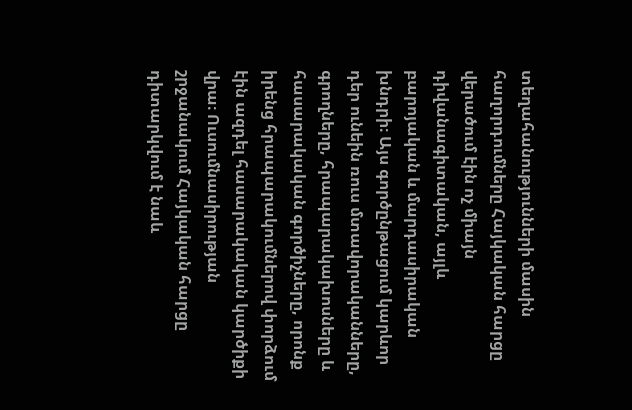տեղահանությունների մասին հաղորդումները Հայկական հարցը վերածում էին ոչ միայն դիվանագիտական, այլև բարոյական և մարդասիրական խնդրի։ Այս գործընթացում կարևոր դեր ունեին ռուս մտավորականները, գրողները, հրապարակախոսները և հասարակական գործիչները, որոնք իրենց հրապարակումներով փորձում էին ազդել հասարակական կարծիքի վրա։ Ուսումնասիրության շրջանակում Հայկական հարցը դիտարկվում է նաև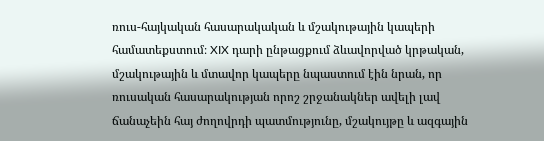ռուս-հայկական հասարակական և մշակութային կապերի համատեքստում։ XIX դարի ընթացքում ձևավորված կրթական, մշակութային և մտավոր կապերը նպաստում էին նրան, որ ռուսական հասարակության որոշ շրջանակներ ավելի լավ ճանաչեին հայ ժողովրդի պատմությունը, մշակույթը և ազգային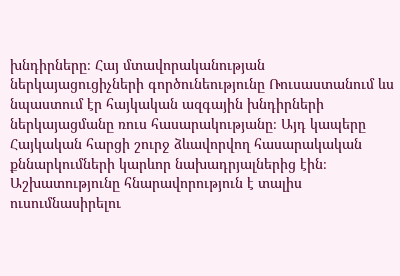խնդիրները։ Հայ մտավորականության ներկայացուցիչների գործունեությունը Ռուսաստանում ևս նպաստում էր հայկական ազգային խնդիրների ներկայացմանը ռուս հասարակությանը։ Այդ կապերը Հայկական հարցի շուրջ ձևավորվող հասարակական քննարկումների կարևոր նախադրյալներից էին։ Աշխատությունը հնարավորություն է տալիս ուսումնասիրելու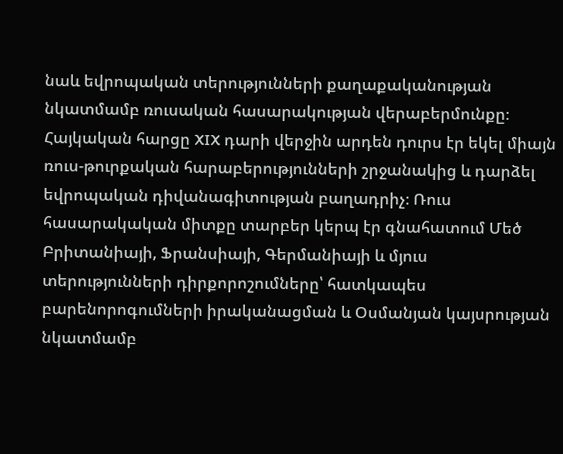նաև եվրոպական տերությունների քաղաքականության նկատմամբ ռուսական հասարակության վերաբերմունքը։ Հայկական հարցը XIX դարի վերջին արդեն դուրս էր եկել միայն ռուս-թուրքական հարաբերությունների շրջանակից և դարձել եվրոպական դիվանագիտության բաղադրիչ։ Ռուս հասարակական միտքը տարբեր կերպ էր գնահատում Մեծ Բրիտանիայի, Ֆրանսիայի, Գերմանիայի և մյուս տերությունների դիրքորոշումները՝ հատկապես բարենորոգումների իրականացման և Օսմանյան կայսրության նկատմամբ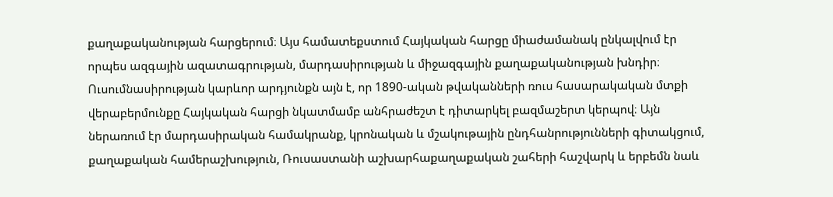քաղաքականության հարցերում։ Այս համատեքստում Հայկական հարցը միաժամանակ ընկալվում էր որպես ազգային ազատագրության, մարդասիրության և միջազգային քաղաքականության խնդիր։ Ուսումնասիրության կարևոր արդյունքն այն է, որ 1890-ական թվականների ռուս հասարակական մտքի վերաբերմունքը Հայկական հարցի նկատմամբ անհրաժեշտ է դիտարկել բազմաշերտ կերպով։ Այն ներառում էր մարդասիրական համակրանք, կրոնական և մշակութային ընդհանրությունների գիտակցում, քաղաքական համերաշխություն, Ռուսաստանի աշխարհաքաղաքական շահերի հաշվարկ և երբեմն նաև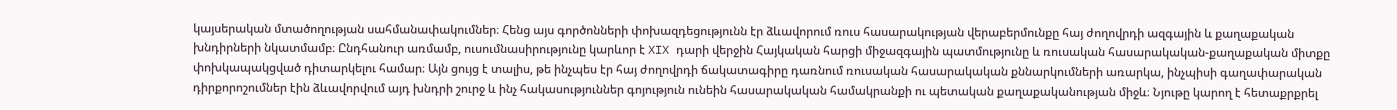կայսերական մտածողության սահմանափակումներ։ Հենց այս գործոնների փոխազդեցությունն էր ձևավորում ռուս հասարակության վերաբերմունքը հայ ժողովրդի ազգային և քաղաքական խնդիրների նկատմամբ։ Ընդհանուր առմամբ, ուսումնասիրությունը կարևոր է XIX դարի վերջին Հայկական հարցի միջազգային պատմությունը և ռուսական հասարակական-քաղաքական միտքը փոխկապակցված դիտարկելու համար։ Այն ցույց է տալիս, թե ինչպես էր հայ ժողովրդի ճակատագիրը դառնում ռուսական հասարակական քննարկումների առարկա, ինչպիսի գաղափարական դիրքորոշումներ էին ձևավորվում այդ խնդրի շուրջ և ինչ հակասություններ գոյություն ունեին հասարակական համակրանքի ու պետական քաղաքականության միջև։ Նյութը կարող է հետաքրքրել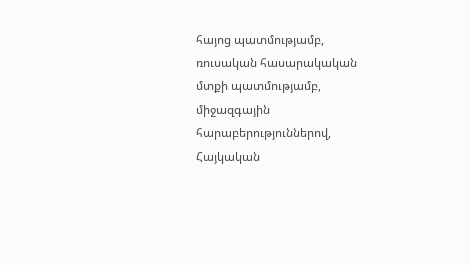հայոց պատմությամբ, ռուսական հասարակական մտքի պատմությամբ, միջազգային հարաբերություններով, Հայկական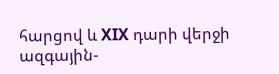հարցով և XIX դարի վերջի ազգային-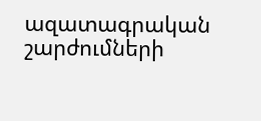ազատագրական շարժումների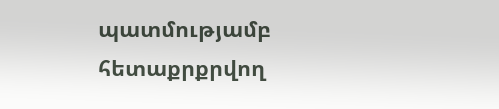պատմությամբ հետաքրքրվող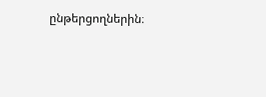ընթերցողներին։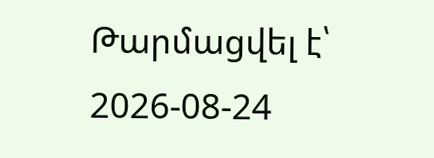Թարմացվել է՝ 2026-08-24